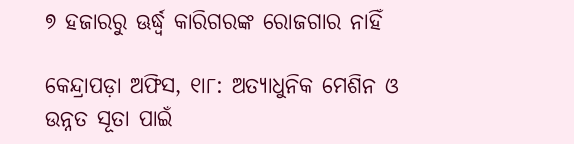୭ ହଜାରରୁ ଊର୍ଦ୍ଧ୍ୱ କାରିଗରଙ୍କ ରୋଜଗାର ନାହିଁ

କେନ୍ଦ୍ରାପଡ଼ା ଅଫିସ, ୧ା୮: ଅତ୍ୟାଧୁନିକ ମେଶିନ ଓ ଉନ୍ନତ ସୂତା ପାଇଁ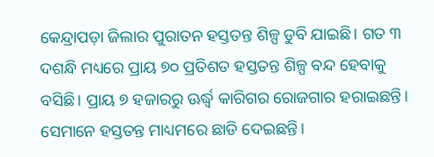କେନ୍ଦ୍ରାପଡ଼ା ଜିଲାର ପୁରାତନ ହସ୍ତତନ୍ତ ଶିଳ୍ପ ଡୁବି ଯାଇଛି। ଗତ ୩ ଦଶନ୍ଧି ମଧ୍ୟରେ ପ୍ରାୟ ୭୦ ପ୍ରତିଶତ ହସ୍ତତନ୍ତ ଶିଳ୍ପ ବନ୍ଦ ହେବାକୁ ବସିଛି। ପ୍ରାୟ ୭ ହଜାରରୁ ଊର୍ଦ୍ଧ୍ୱ କାରିଗର ରୋଜଗାର ହରାଇଛନ୍ତି। ସେମାନେ ହସ୍ତତନ୍ତ ମାଧ୍ୟମରେ ଛାଡି ଦେଇଛନ୍ତି।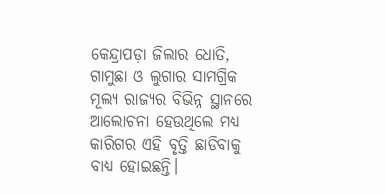କେନ୍ଦ୍ରାପଡ଼ା ଜିଲାର ଧୋତି, ଗାମୁଛା ଓ ଲୁଗାର ସାମଗ୍ରିକ ମୂଲ୍ୟ ରାଜ୍ୟର ବିଭିନ୍ନ ସ୍ଥାନରେ ଆଲୋଚନା ହେଉଥିଲେ ମଧ୍ୟ କାରିଗର ଏହି ବୃତ୍ତି ଛାଡିବାକୁ ବାଧ୍ୟ ହୋଇଛନ୍ତି।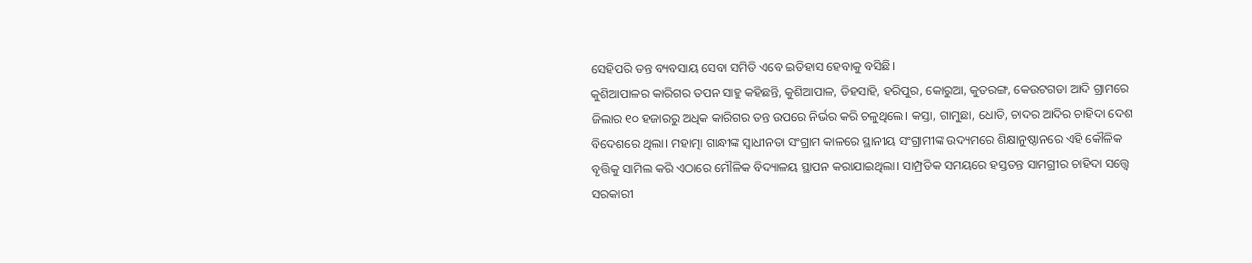ସେହିପରି ତନ୍ତ ବ୍ୟବସାୟ ସେବା ସମିତି ଏବେ ଇତିହାସ ହେବାକୁ ବସିଛି।
କୁଶିଆପାଳର କାରିଗର ତପନ ସାହୁ କହିଛନ୍ତି, କୁଶିଆପାଳ, ଡିହସାହି, ହରିପୁର, କୋରୁଆ, କୁତରଙ୍ଗ, କେଉଟଗଡା ଆଦି ଗ୍ରାମରେ ଜିଲାର ୧୦ ହଜାରରୁ ଅଧିକ କାରିଗର ତନ୍ତ ଉପରେ ନିର୍ଭର କରି ଚଳୁଥିଲେ। କସ୍ତା, ଗାମୁଛା, ଧୋତି, ଚାଦର ଆଦିର ଚାହିଦା ଦେଶ ବିଦେଶରେ ଥିଲା। ମହାତ୍ମା ଗାନ୍ଧୀଙ୍କ ସ୍ବାଧୀନତା ସଂଗ୍ରାମ କାଳରେ ସ୍ଥାନୀୟ ସଂଗ୍ରାମୀଙ୍କ ଉଦ୍ୟମରେ ଶିକ୍ଷାନୁଷ୍ଠାନରେ ଏହି କୌଳିକ ବୃତ୍ତିକୁ ସାମିଲ କରି ଏଠାରେ ମୌଳିକ ବିଦ୍ୟାଳୟ ସ୍ଥାପନ କରାଯାଇଥିଲା। ସାମ୍ପ୍ରତିକ ସମୟରେ ହସ୍ତତନ୍ତ ସାମଗ୍ରୀର ଚାହିଦା ସତ୍ତ୍ୱେ ସରକାରୀ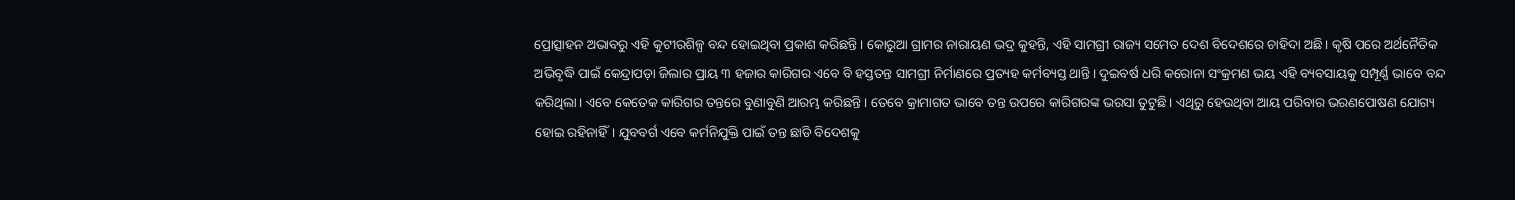ପ୍ରୋତ୍ସାହନ ଅଭାବରୁ ଏହି କୁଟୀରଶିଳ୍ପ ବନ୍ଦ ହୋଇଥିବା ପ୍ରକାଶ କରିଛନ୍ତି। କୋରୁଆ ଗ୍ରାମର ନାରାୟଣ ଭଦ୍ର କୁହନ୍ତି, ଏହି ସାମଗ୍ରୀ ରାଜ୍ୟ ସମେତ ଦେଶ ବିଦେଶରେ ଚାହିଦା ଅଛି। କୃଷି ପରେ ଅର୍ଥନୈତିକ ଅଭିବୃଦ୍ଧି ପାଇଁ କେନ୍ଦ୍ରାପଡ଼ା ଜିଲାର ପ୍ରାୟ ୩ ହଜାର କାରିଗର ଏବେ ବି ହସ୍ତତନ୍ତ ସାମଗ୍ରୀ ନିର୍ମାଣରେ ପ୍ରତ୍ୟହ କର୍ମବ୍ୟସ୍ତ ଥାନ୍ତି। ଦୁଇବର୍ଷ ଧରି କରୋନା ସଂକ୍ରମଣ ଭୟ ଏହି ବ୍ୟବସାୟକୁ ସମ୍ପୂର୍ଣ୍ଣ ଭାବେ ବନ୍ଦ କରିଥିଲା। ଏବେ କେତେକ କାରିଗର ତନ୍ତରେ ବୁଣାବୁଣି ଆରମ୍ଭ କରିଛନ୍ତି। ତେବେ କ୍ରାମାଗତ ଭାବେ ତନ୍ତ ଉପରେ କାରିଗରଙ୍କ ଭରସା ତୁଟୁଛି। ଏଥିରୁ ହେଉଥିବା ଆୟ ପରିବାର ଭରଣପୋଷଣ ଯୋଗ୍ୟ ହୋଇ ରହିନାହିଁ। ଯୁବବର୍ଗ ଏବେ କର୍ମନିଯୁକ୍ତି ପାଇଁ ତନ୍ତ ଛାଡି ବିଦେଶକୁ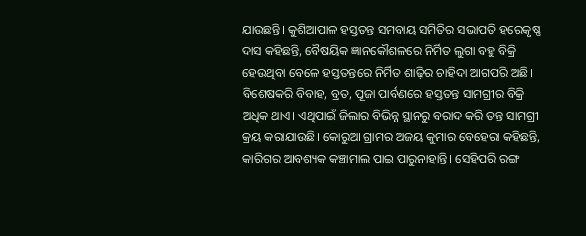ଯାଉଛନ୍ତି। କୁଶିଆପାଳ ହସ୍ତତନ୍ତ ସମବାୟ ସମିତିର ସଭାପତି ହରେକୃଷ୍ଣ ଦାସ କହିଛନ୍ତି, ବୈଷୟିକ ଜ୍ଞାନକୌଶଳରେ ନିର୍ମିତ ଲୁଗା ବହୁ ବିକ୍ରି ହେଉଥିବା ବେଳେ ହସ୍ତତନ୍ତରେ ନିର୍ମିତ ଶାଢ଼ିର ଚାହିଦା ଆଗପରି ଅଛି। ବିଶେଷକରି ବିବାହ, ବ୍ରତ, ପୂଜା ପାର୍ବଣରେ ହସ୍ତତନ୍ତ ସାମଗ୍ରୀର ବିକ୍ରି ଅଧିକ ଥାଏ। ଏଥିପାଇଁ ଜିଲାର ବିଭିନ୍ନ ସ୍ଥାନରୁ ବରାଦ କରି ତନ୍ତ ସାମଗ୍ରୀ କ୍ରୟ କରାଯାଉଛି। କୋରୁଆ ଗ୍ରାମର ଅଜୟ କୁମାର ବେହେରା କହିଛନ୍ତି, କାରିଗର ଆବଶ୍ୟକ କଞ୍ଚାମାଲ ପାଇ ପାରୁନାହାନ୍ତି। ସେହିପରି ରଙ୍ଗ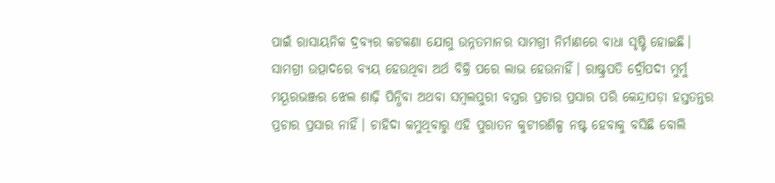ପାଇଁ ରାସାୟନିକ ଦ୍ରବ୍ୟର କଟକଣା ଯୋଗୁ ଉନ୍ନତମାନର ସାମଗ୍ରୀ ନିର୍ମାଣରେ ବାଧା ସୃଷ୍ଟି ହୋଇଛି। ସାମଗ୍ରୀ ଉତ୍ପାଦରେ ବ୍ୟୟ ହେଉଥିବା ଅର୍ଥ ବିକ୍ରି ପରେ ଲାଭ ହେଉନାହିଁ। ରାଷ୍ଟ୍ରପତି ଦ୍ରୌପଦୀ ମୁର୍ମୁ ମୟୂରଭଞ୍ଜର ଝେଲ ଶାଢ଼ି ପିନ୍ଧିବା ଅଥବା ସମ୍ବଲପୁରୀ ବସ୍ତ୍ରର ପ୍ରଚାର ପ୍ରସାର ପରି କେନ୍ଦ୍ରାପଡ଼ା ହସ୍ତତନ୍ତର ପ୍ରଚାର ପ୍ରସାର ନାହିଁ। ଚାହିଦା କମୁଥିବାରୁ ଏହି ପୁରାତନ କୁଟୀରଶିଳ୍ପ ନଷ୍ଟ ହେବାକୁ ବସିଛି ବୋଲି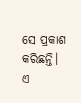ସେ ପ୍ରକାଶ କରିଛନ୍ତି। ଏ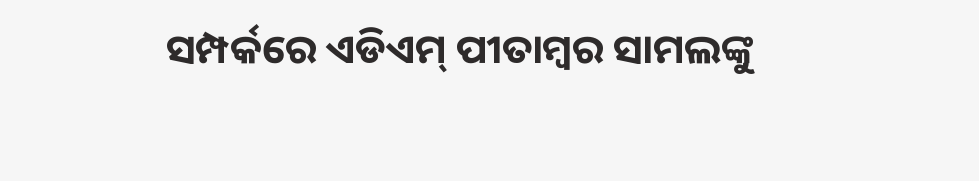ସମ୍ପର୍କରେ ଏଡିଏମ୍‌ ପୀତାମ୍ବର ସାମଲଙ୍କୁ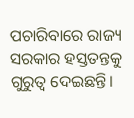ପଚାରିବାରେ ରାଜ୍ୟ ସରକାର ହସ୍ତତନ୍ତକୁ ଗୁରୁତ୍ୱ ଦେଇଛନ୍ତି।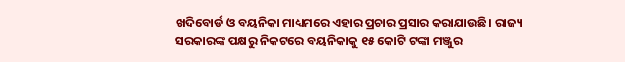ଖଦିବୋର୍ଡ ଓ ବୟନିକା ମାଧ୍ୟମରେ ଏହାର ପ୍ରଚାର ପ୍ରସାର କରାଯାଉଛି। ରାଜ୍ୟ ସରକାରଙ୍କ ପକ୍ଷରୁ ନିକଟରେ ବୟନିକାକୁ ୧୫ କୋଟି ଟଙ୍କା ମଞ୍ଜୁର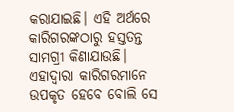କରାଯାଇଛି। ଏହି ଅର୍ଥରେ କାରିଗରଙ୍କଠାରୁ ହସ୍ତତନ୍ତ ସାମଗ୍ରୀ କିଣାଯାଉଛି। ଏହାଦ୍ୱାରା କାରିଗରମାନେ ଉପକୃତ ହେବେ ବୋଲି ସେ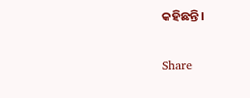କହିଛନ୍ତି।

Share